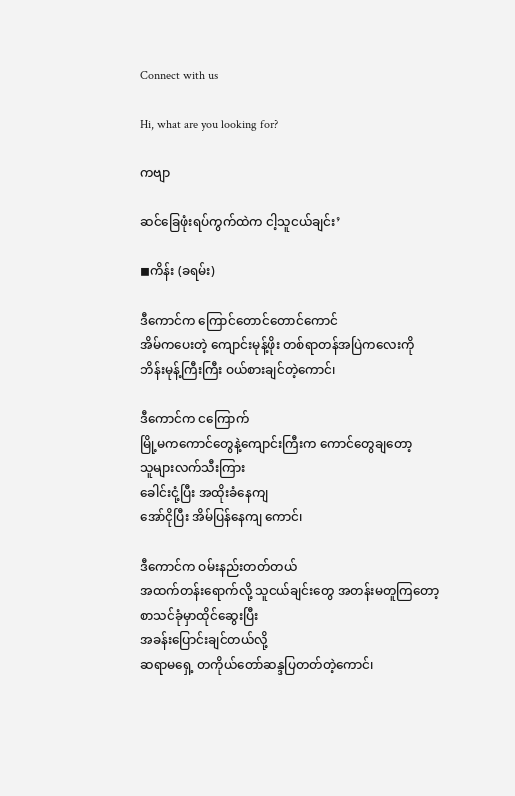Connect with us

Hi, what are you looking for?

ကဗျာ

ဆင်ခြေဖုံးရပ်ကွက်ထဲက ငါ့သူငယ်ချင်း’

◼ကိန်း (ခရမ်း)

ဒီကောင်က ကြောင်တောင်တောင်ကောင်
အိမ်ကပေးတဲ့ ကျောင်းမုန့်ဖိုး တစ်ရာတန်အပြဲကလေးကို
ဘိန်းမုန့်ကြီးကြီး ဝယ်စားချင်တဲ့ကောင်၊

ဒီကောင်က ငကြောက်
မြို့မကကောင်တွေနဲ့ကျောင်းကြီးက ကောင်တွေချတော့
သူများလက်သီးကြား
ခေါင်းငုံ့ပြီး အထိုးခံနေကျ
အော်ငိုပြီး အိမ်ပြန်နေကျ ကောင်၊

ဒီကောင်က ဝမ်းနည်းတတ်တယ်
အထက်တန်းရောက်လို့ သူငယ်ချင်းတွေ အတန်းမတူကြတော့
စာသင်ခုံမှာထိုင်ဆွေးပြီး
အခန်းပြောင်းချင်တယ်လို့
ဆရာမရှေ့ တကိုယ်တော်ဆန္ဒပြတတ်တဲ့ကောင်၊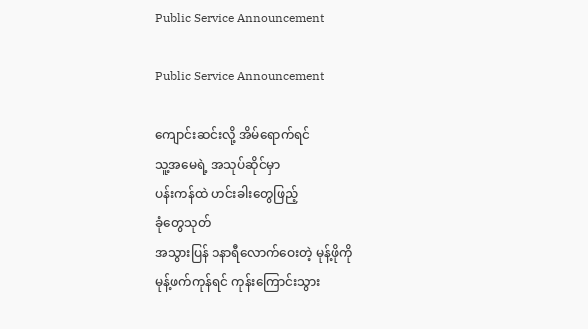Public Service Announcement

Public Service Announcement

ကျောင်းဆင်းလို့ အိမ်ရောက်ရင်
သူ့အမေရဲ့ အသုပ်ဆိုင်မှာ
ပန်းကန်ထဲ ဟင်းခါးတွေဖြည့်
ခုံတွေသုတ်
အသွားပြန် ၁နာရီလောက်ဝေးတဲ့ မုန့်ဖိုကို
မုန့်ဖက်ကုန်ရင် ကုန်းကြောင်းသွား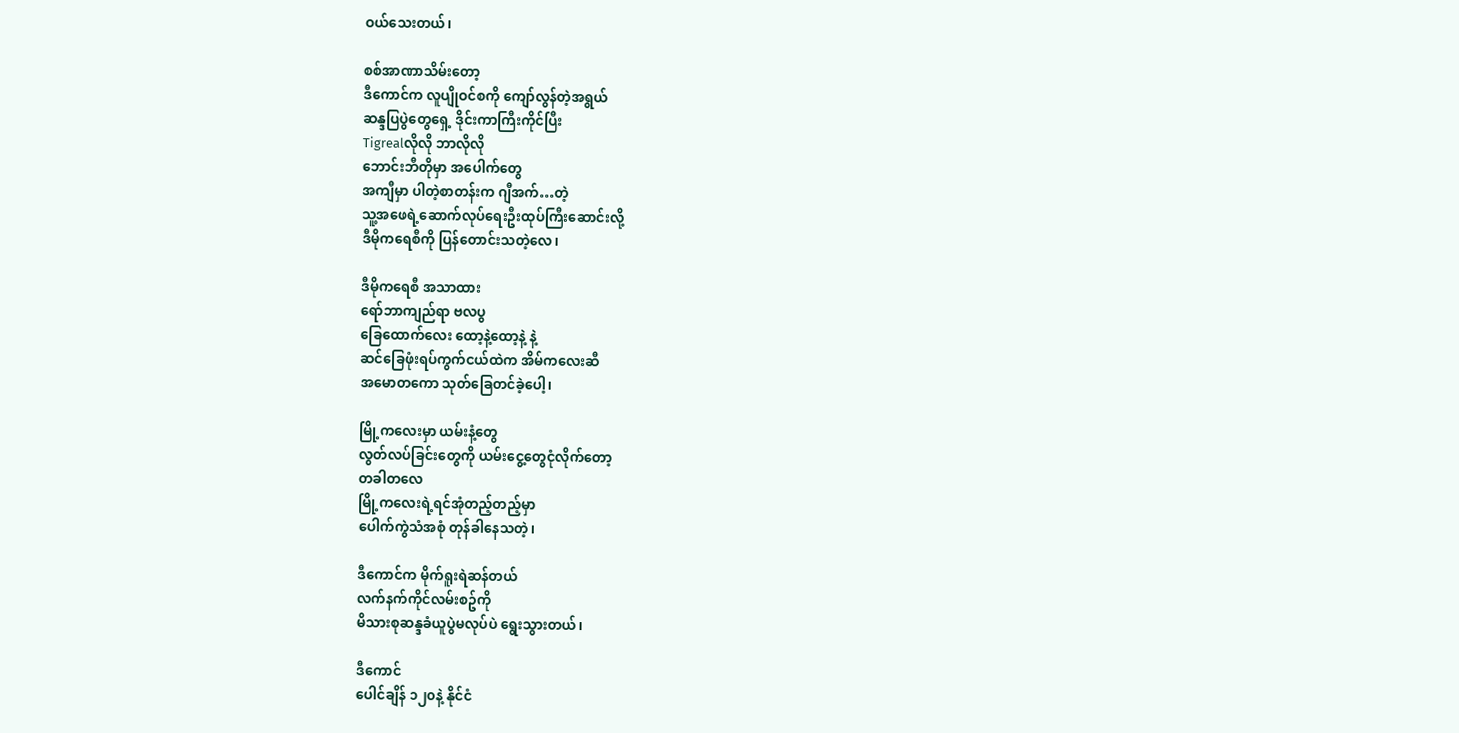ဝယ်သေးတယ်၊

စစ်အာဏာသိမ်းတော့
ဒီကောင်က လူပျိုဝင်စကို ကျော်လွန်တဲ့အရွယ်
ဆန္ဒပြပွဲတွေရှေ့ ဒိုင်းကာကြီးကိုင်ပြီး
Tigrealလိုလို ဘာလိုလို
ဘောင်းဘီတိုမှာ အပေါက်တွေ
အကျီမှာ ပါတဲ့စာတန်းက ဂျီအက်…တဲ့
သူ့အဖေရဲ့ဆောက်လုပ်ရေးဦးထုပ်ကြီးဆောင်းလို့
ဒီမိုကရေစီကို ပြန်တောင်းသတဲ့လေ၊

ဒီမိုကရေစီ အသာထား
ရော်ဘာကျည်ရာ ဗလပွ
ခြေထောက်လေး ထော့နဲ့ထော့နဲ့ နဲ့
ဆင်ခြေဖုံးရပ်ကွက်ငယ်ထဲက အိမ်ကလေးဆီ
အမောတကော သုတ်ခြေတင်ခဲ့ပေါ့၊

မြို့ကလေးမှာ ယမ်းနံ့တွေ
လွတ်လပ်ခြင်းတွေကို ယမ်းငွေ့တွေငုံလိုက်တော့
တခါတလေ
မြို့ကလေးရဲ့ရင်အုံတည့်တည့်မှာ
ပေါက်ကွဲသံအစုံ တုန်ခါနေသတဲ့၊

ဒီကောင်က မိုက်ရူးရဲဆန်တယ်
လက်နက်ကိုင်လမ်းစဥ်ကို
မိသားစုဆန္ဒခံယူပွဲမလုပ်ပဲ ရွေးသွားတယ်၊

ဒီကောင်
ပေါင်ချိန် ၁၂၀နဲ့ နိုင်ငံ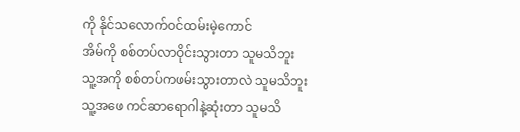ကို နိုင်သလောက်ဝင်ထမ်းမဲ့ကောင်
အိမ်ကို စစ်တပ်လာဝိုင်းသွားတာ သူမသိဘူး
သူ့အကို စစ်တပ်ကဖမ်းသွားတာလဲ သူမသိဘူး
သူ့အဖေ ကင်ဆာရောဂါနဲ့ဆုံးတာ သူမသိ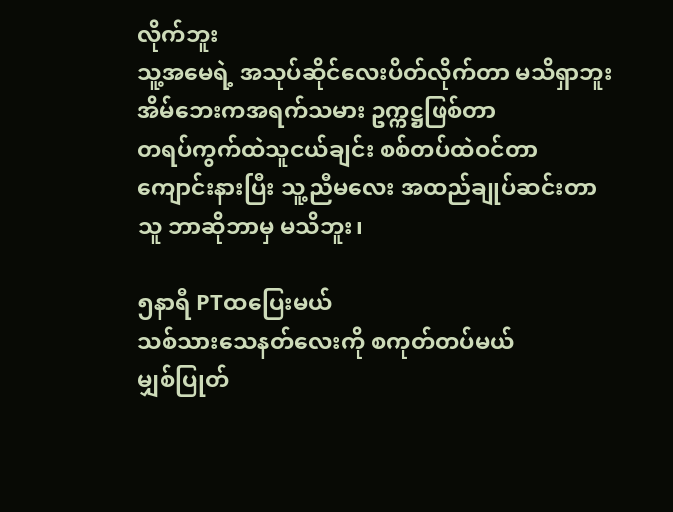လိုက်ဘူး
သူ့အမေရဲ့ အသုပ်ဆိုင်လေးပိတ်လိုက်တာ မသိရှာဘူး
အိမ်ဘေးကအရက်သမား ဥက္ကဋ္ဌဖြစ်တာ
တရပ်ကွက်ထဲသူငယ်ချင်း စစ်တပ်ထဲဝင်တာ
ကျောင်းနားပြီး သူ့ညီမလေး အထည်ချုပ်ဆင်းတာ
သူ ဘာဆိုဘာမှ မသိဘူး၊

၅နာရီ PTထပြေးမယ်
သစ်သားသေနတ်လေးကို စကုတ်တပ်မယ်
မျှစ်ပြုတ်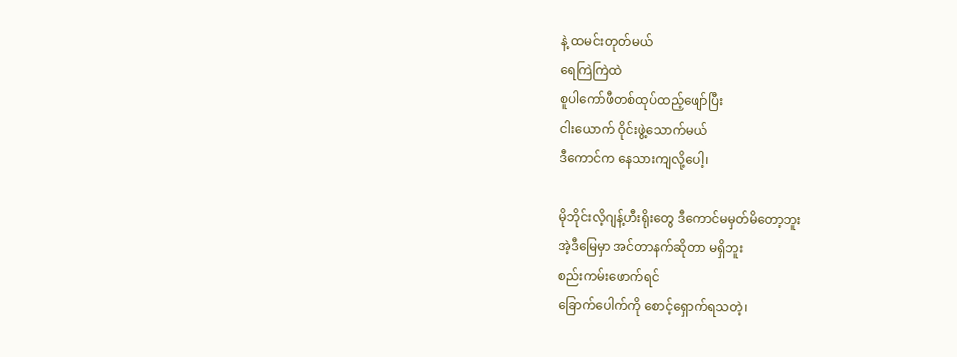နဲ့ ထမင်းတုတ်မယ်
ရေကြဲကြဲထဲ
စူပါကော်ဖီတစ်ထုပ်ထည့်ဖျော်ပြီး
ငါးယောက် ဝိုင်းဖွဲ့သောက်မယ်
ဒီကောင်က နေသားကျလို့ပေါ့၊

မိုဘိုင်းလိ့ဂျန့်ဟီးရိုးတွေ ဒီကောင်မမှတ်မိတော့ဘူး
အဲ့ဒီမြေမှာ အင်တာနက်ဆိုတာ မရှိဘူး
စည်းကမ်းဖောက်ရင်
ခြောက်ပေါက်ကို စောင့်ရှောက်ရသတဲ့၊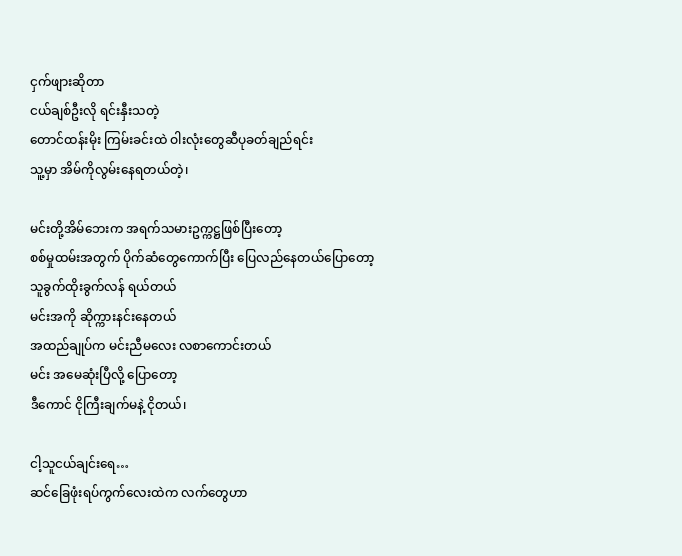ငှက်ဖျားဆိုတာ
ငယ်ချစ်ဦးလို ရင်းနှီးသတဲ့
တောင်ထန်းမိုး ကြမ်းခင်းထဲ ဝါးလုံးတွေဆီပုခတ်ချည်ရင်း
သူ့မှာ အိမ်ကိုလွမ်းနေရတယ်တဲ့၊

မင်းတို့အိမ်ဘေးက အရက်သမားဥက္ကဋ္ဌဖြစ်ပြီးတော့
စစ်မှုထမ်းအတွက် ပိုက်ဆံတွေကောက်ပြီး ပြေလည်နေတယ်ပြောတော့
သူခွက်ထိုးခွက်လန် ရယ်တယ်
မင်းအကို ဆိုက္ကားနင်းနေတယ်
အထည်ချုပ်က မင်းညီမလေး လစာကောင်းတယ်
မင်း အမေဆုံးပြီလို့ ပြောတော့
ဒီကောင် ငိုကြီးချက်မနဲ့ ငိုတယ်၊

ငါ့သူငယ်ချင်းရေ…
ဆင်ခြေဖုံးရပ်ကွက်လေးထဲက လက်တွေဟာ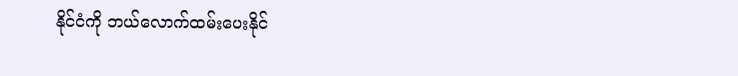နိုင်ငံကို ဘယ်လောက်ထမ်းပေးနိုင်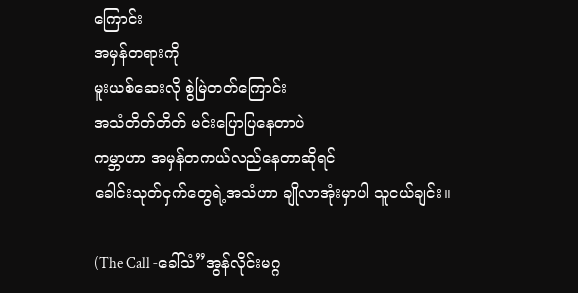ကြောင်း
အမှန်တရားကို
မူးယစ်ဆေးလို စွဲမြဲတတ်ကြောင်း
အသံတိတ်တိတ် မင်းပြောပြနေတာပဲ
ကမ္ဘာဟာ အမှန်တကယ်လည်နေတာဆိုရင်
ခေါင်းသုတ်ငှက်တွေရဲ့အသံဟာ ချိုလာအုံးမှာပါ သူငယ်ချင်း။

(The Call -ခေါ်သံ”အွန်လိုင်းမဂ္ဂ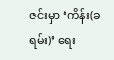ဇင်းမှာ ‘ကိန်း(ခရမ်း)’ ရေး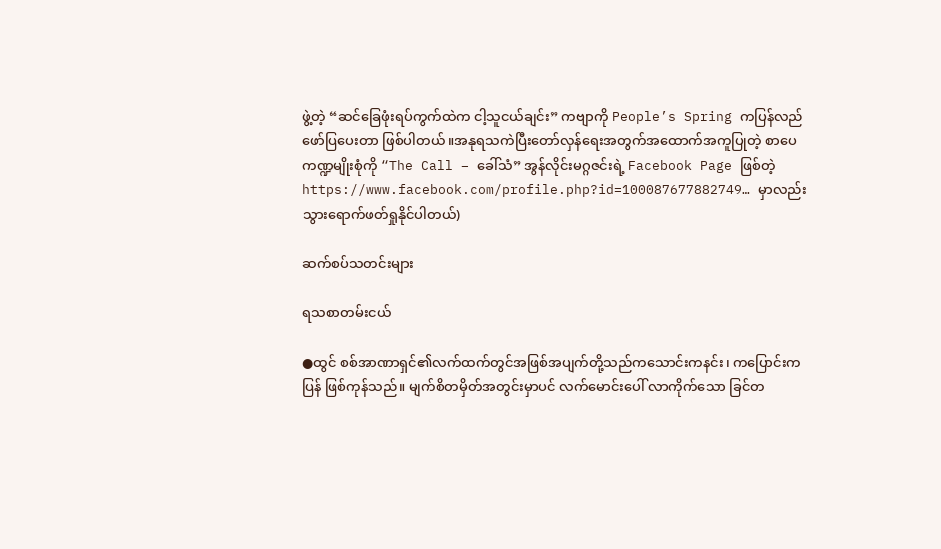ဖွဲ့တဲ့ “ဆင်ခြေဖုံးရပ်ကွက်ထဲက ငါ့သူငယ်ချင်း” ကဗျာကို People’s Spring ကပြန်လည်ဖော်ပြပေးတာ ဖြစ်ပါတယ်။အနုရသကဲပြီးတော်လှန်ရေးအတွက်အထောက်အကူပြုတဲ့ စာပေကဏ္ဍမျိုးစုံကို “The Call – ခေါ်သံ” အွန်လိုင်းမဂ္ဂဇင်းရဲ့ Facebook Page ဖြစ်တဲ့ https://www.facebook.com/profile.php?id=100087677882749… မှာလည်းသွားရောက်ဖတ်ရှုနိုင်ပါတယ်)

ဆက်စပ်သတင်းများ

ရသစာတမ်းငယ်

●ထွင် စစ်အာဏာရှင်၏လက်ထက်တွင်အဖြစ်အပျက်တို့သည်ကသောင်းကနင်း၊ ကပြောင်းကပြန် ဖြစ်ကုန်သည်။ မျက်စိတမှိတ်အတွင်းမှာပင် လက်မောင်းပေါ် လာကိုက်သော ခြင်တ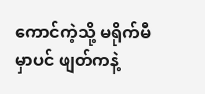ကောင်ကဲ့သို့ မရိုက်မီမှာပင် ဖျတ်ကနဲ့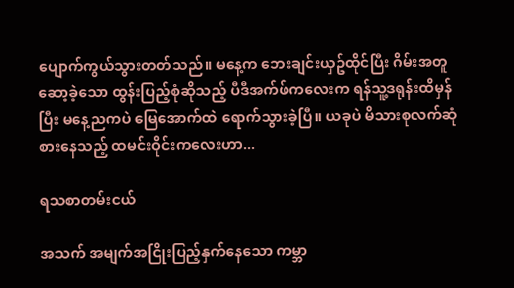ပျောက်ကွယ်သွားတတ်သည်။ မနေ့က ဘေးချင်းယှဥ်ထိုင်ပြီး ဂိမ်းအတူဆော့ခဲ့သော ထွန်းပြည့်စုံဆိုသည့် ပီဒီအက်ဖ်ကလေးက ရန်သူ့ဒရုန်းထိမှန်ပြီး မနေ့ညကပဲ မြေအောက်ထဲ ရောက်သွားခဲ့ပြီ။ ယခုပဲ မိသားစုလက်ဆုံ စားနေသည့် ထမင်းဝိုင်းကလေးဟာ...

ရသစာတမ်းငယ်

အသက် အမျက်အငြိုးပြည့်နှက်နေသော ကမ္ဘာ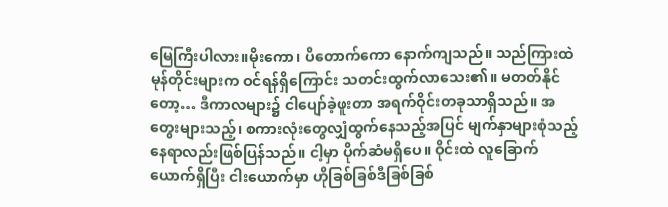မြေကြီးပါလား။မိုးကော၊ ပိတောက်ကော နောက်ကျသည်။ သည်ကြားထဲ မုန်တိုင်းများက ဝင်ရန်ရှိကြောင်း သတင်းထွက်လာသေး၏။ မတတ်နိုင်တော့… ဒီကာလများ၌ ငါပျော်ခဲ့ဖူးတာ အရက်ဝိုင်းတခုသာရှိသည်။ အတွေးများသည့်၊ စကားလုံးတွေလျှံထွက်နေသည့်အပြင် မျက်နှာများစုံသည့်နေရာလည်းဖြစ်ပြန်သည်။ ငါ့မှာ ပိုက်ဆံမရှိပေ။ ဝိုင်းထဲ လူခြောက်ယောက်ရှိပြီး ငါးယောက်မှာ ဟိုခြစ်ခြစ်ဒီခြစ်ခြစ်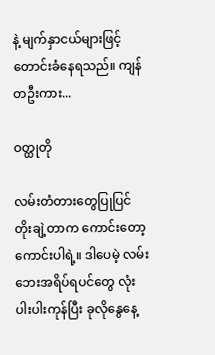နဲ့ မျက်နှာငယ်များဖြင့်တောင်းခံနေရသည်။ ကျန်တဦးကား...

ဝတ္ထုတို

လမ်းတံတားတွေပြုပြင် တိုးချဲ့တာက ကောင်းတော့ကောင်းပါရဲ့။ ဒါပေမဲ့ လမ်းဘေးအရိပ်ရပင်တွေ လုံးပါးပါးကုန်ပြီး ခုလိုနွေနေ့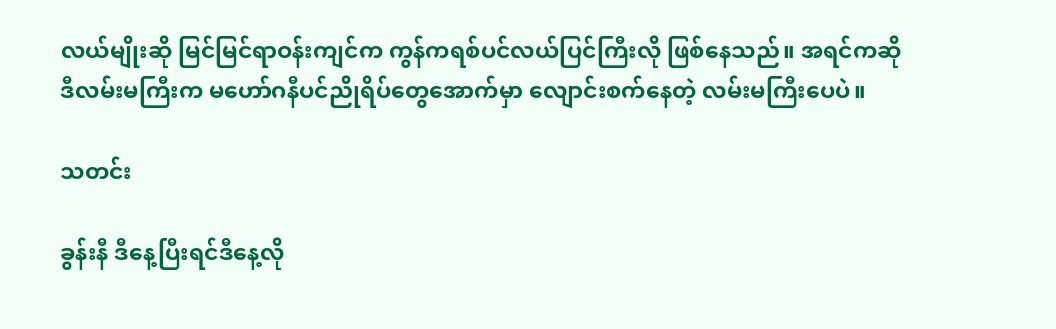လယ်မျိုးဆို မြင်မြင်ရာဝန်းကျင်က ကွန်ကရစ်ပင်လယ်ပြင်ကြီးလို ဖြစ်နေသည်။ အရင်ကဆို ဒီလမ်းမကြီးက မဟော်ဂနီပင်ညိုရိပ်တွေအောက်မှာ လျောင်းစက်နေတဲ့ လမ်းမကြီးပေပဲ။

သတင်း

ခွန်းနီ ဒီနေ့ပြီးရင်ဒီနေ့လို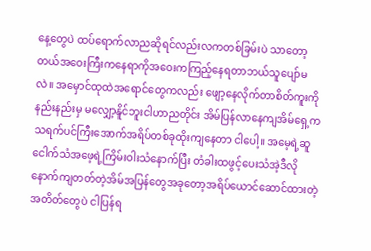နေ့တွေပဲ ထပ်ရောက်လာညဆိုရင်လည်းလကတစ်ခြမ်းပဲ သာတော့တယ်အဝေးကြီးကနေရာကိုအဝေးကကြည့်နေရတာဘယ်သူပျော်မလဲ။ အမှောင်ထုထဲအရောင်တွေကလည်း ဖျော့နေလိုက်တာစိတ်ကူးကိုနည်းနည်းမှ မလျှော့နိူင်ဘူးငါဟာညတိုင်း အိမ်ပြန်လာနေကျအိမ်ရှေ့က သရက်ပင်ကြီးအောက်အရိပ်တစ်ခုထိုးကျနေတာ ငါပေါ့။ အမေ့ရဲ့ဆူငေါက်သံအဖေ့ရဲ့ကြိမ်းဝါးသံနောက်ပြီး တံခါးထဖွင့်ပေးသံအဲ့ဒီလိုနောက်ကျတတ်တဲ့အိမ်အပြန်တွေအခုတော့အရိပ်ယောင်ဆောင်ထားတဲ့အတိတ်တွေပဲ ငါပြန်ရ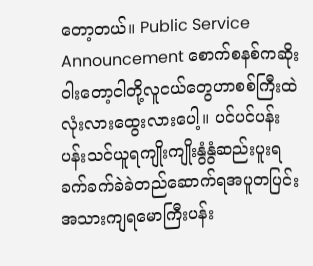တော့တယ်။ Public Service Announcement စောက်စနစ်ကဆိုးဝါးတော့ငါတို့လူငယ်တွေဟာစစ်ကြီးထဲလုံးလားထွေးလားပေါ့။ ပင်ပင်ပန်းပန်းသင်ယူရကျိုးကျိုးနွံနွံဆည်းပူးရခက်ခက်ခဲခဲတည်ဆောက်ရအပူတပြင်းအသားကျရမောကြီးပန်း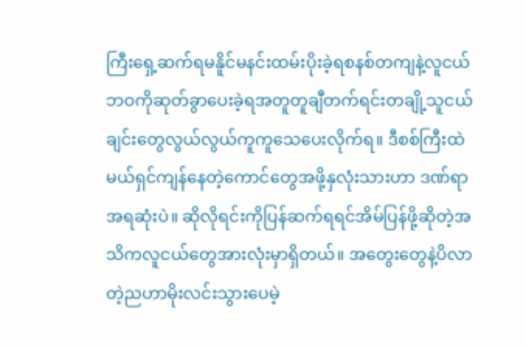ကြီးရှေ့ဆက်ရမနိူင်မနင်းထမ်းပိုးခဲ့ရစနစ်တကျနဲ့လူငယ်ဘဝကိုဆုတ်ခွာပေးခဲ့ရအတူတူချီတက်ရင်းတချို့သူငယ်ချင်းတွေလွယ်လွယ်ကူကူသေပေးလိုက်ရ။ ဒီစစ်ကြီးထဲမယ်ရှင်ကျန်နေတဲ့ကောင်တွေအဖို့နှလုံးသားဟာ ဒဏ်ရာအရဆုံးပဲ။ ဆိုလိုရင်းကိုပြန်ဆက်ရရင်အိမ်ပြန်ဖို့ဆိုတဲ့အသိကလူငယ်တွေအားလုံးမှာရှိတယ်။ အတွေးတွေနဲ့ပိလာတဲ့ညဟာမိုးလင်းသွားပေမဲ့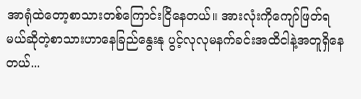အာရုံထဲတော့စာသားတစ်ကြောင်းငြိနေတယ်။ အားလုံးကိုကျော်ဖြတ်ရမယ်ဆိုတဲ့စာသားဟာနေခြည်နွေးနု ပွင့်လုလုမနက်ခင်းအထိငါနဲ့အတူရှိနေတယ်...